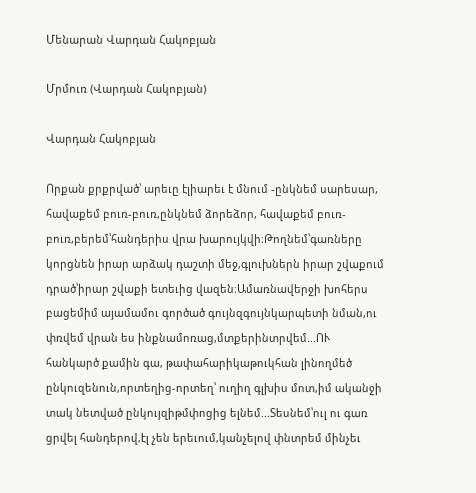Մենարան Վարդան Հակոբյան

Մրմուռ (Վարդան Հակոբյան)

Վարդան Հակոբյան

Որքան քրքրված՝ արեւը էլիարեւ է մնում -ընկնեմ սարեսար, հավաքեմ բուռ-բուռ,ընկնեմ ձորեձոր, հավաքեմ բուռ-բուռ,բերեմ՝հանդերիս վրա խարույկվի։Թողնեմ՝գառները կորցնեն իրար արձակ դաշտի մեջ,գլուխներն իրար շվաքում դրած՝իրար շվաքի ետեւից վազեն։Ամառնավերջի խոհերս բացեմիմ այամամու գործած գույնզգույնկարպետի նման,ու փռվեմ վրան ես ինքնամոռաց,մտքերինտրվեմ...ՈՒ հանկարծ քամին գա, թափահարիկաթուկհան լինողմեծ ընկուզենուն,որտեղից-որտեղ՝ ուղիղ գլխիս մոտ,իմ ականջի տակ նետված ընկույզիթմփոցից ելնեմ...Տեսնեմ՝ուլ ու գառ ցրվել հանդերով,էլ չեն երեւում,կանչելով փնտրեմ մինչեւ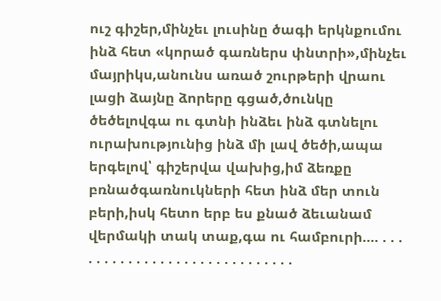ուշ գիշեր,մինչեւ լուսինը ծագի երկնքումու ինձ հետ «կորած գառներս փնտրի»,մինչեւ մայրիկս,անունս առած շուրթերի վրաու լացի ձայնը ձորերը գցած,ծունկը ծեծելովգա ու գտնի ինձեւ ինձ գտնելու ուրախությունից ինձ մի լավ ծեծի,ապա երգելով՝ գիշերվա վախից,իմ ձեռքը բռնածգառնուկների հետ ինձ մեր տուն բերի,իսկ հետո երբ ես քնած ձեւանամ վերմակի տակ տաք,գա ու համբուրի.... . . . . . . . . . . . . . . . . . . . . . . . . . . . . .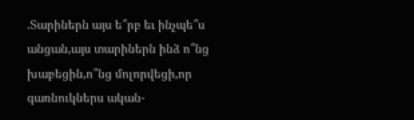.Տարիներն այս ե՞րբ եւ ինչպե՞ս անցան,այս տարիներն ինձ ո՞նց խաբեցին,ո՞նց մոլորվեցի,որ գառնուկներս ական-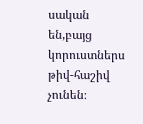սական են,բայց կորուստներս թիվ-հաշիվ չունեն։